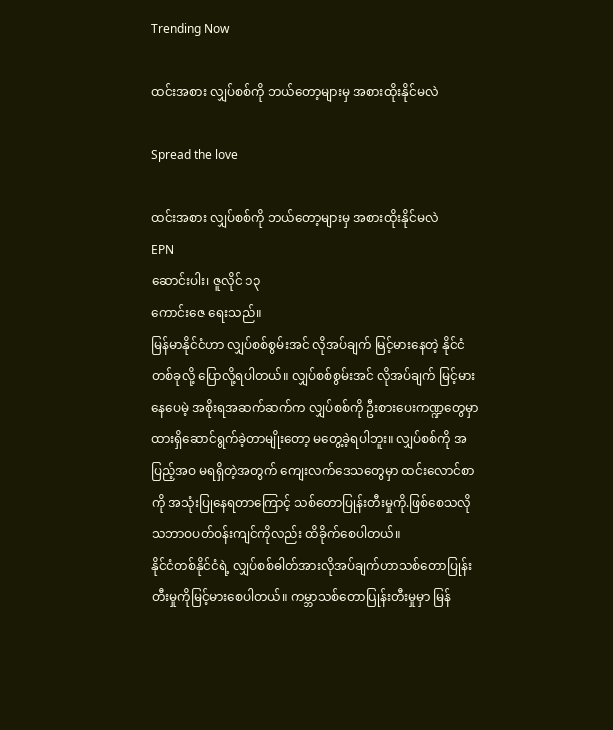Trending Now

ထင်းအစား လျှပ်စစ်ကို ဘယ်တော့များမှ အစားထိုးနိုင်မလဲ

Spread the love

ထင်းအစား လျှပ်စစ်ကို ဘယ်တော့များမှ အစားထိုးနိုင်မလဲ
EPN
ဆောင်းပါး၊ ဇူလိုင် ၁၃
ကောင်းဇေ ရေးသည်။
မြန်မာနိုင်ငံဟာ လျှပ်စစ်စွမ်းအင် လိုအပ်ချက် မြင့်မားနေတဲ့ နိုင်ငံတစ်ခုလို့ ပြောလို့ရပါတယ်။ လျှပ်စစ်စွမ်းအင် လိုအပ်ချက် မြင့်မားနေပေမဲ့ အစိုးရအဆက်ဆက်က လျှပ်စစ်ကို ဦးစားပေးကဏ္ဍတွေမှာ ထားရှိဆောင်ရွက်ခဲ့တာမျိုးတော့ မတွေ့ခဲ့ရပါဘူး။ လျှပ်စစ်ကို အပြည့်အဝ မရရှိတဲ့အတွက် ကျေးလက်ဒေသတွေမှာ ထင်းလောင်စာကို အသုံးပြုနေရတာကြောင့် သစ်တောပြုန်းတီးမှုကို.ဖြစ်စေသလို သဘာဝပတ်ဝန်းကျင်ကိုလည်း ထိခိုက်စေပါတယ်။
နိုင်ငံတစ်နိုင်ငံရဲ့ လျှပ်စစ်ဓါတ်အားလိုအပ်ချက်ဟာသစ်တောပြုန်းတီးမှုကိုမြင့်မားစေပါတယ်။ ကမ္ဘာသစ်တောပြုန်းတီးမှုမှာ မြန်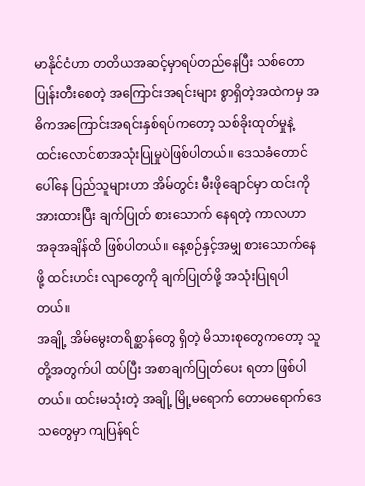မာနိုင်ငံဟာ တတိယအဆင့်မှာရပ်တည်နေပြီး သစ်တောပြုန်းတီးစေတဲ့ အကြောင်းအရင်းများ စွာရှိတဲ့အထဲကမှ အဓိကအကြောင်းအရင်းနှစ်ရပ်ကတော့ သစ်ခိုးထုတ်မှုနဲ့ ထင်းလောင်စာအသုံးပြုမှုပဲဖြစ်ပါတယ်။ ဒေသခံတောင်ပေါ်နေ ပြည်သူများဟာ အိမ်တွင်း မီးဖိုချောင်မှာ ထင်းကို အားထားပြီး ချက်ပြုတ် စားသောက် နေရတဲ့ ကာလဟာ အခုအချိန်ထိ ဖြစ်ပါတယ်။ နေ့စဉ်နှင့်အမျှ စားသောက်နေဖို့ ထင်းဟင်း လျာတွေကို ချက်ပြုတ်ဖို့ အသုံးပြုရပါတယ်။
အချို့ အိမ်မွေးတရိစ္ဆာန်တွေ ရှိတဲ့ မိသားစုတွေကတော့ သူတို့အတွက်ပါ ထပ်ပြီး အစာချက်ပြုတ်ပေး ရတာ ဖြစ်ပါတယ်။ ထင်းမသုံးတဲ့ အချို့ မြို့မရောက် တောမရောက်ဒေသတွေမှာ ကျပြန်ရင်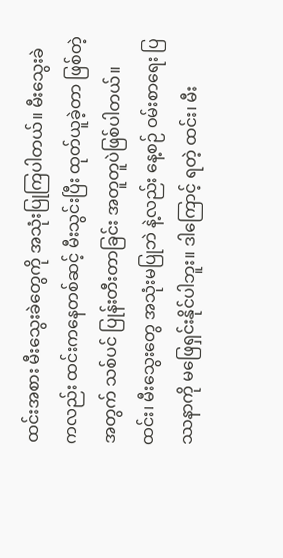ထင်းအစား မီးသွေးခဲတွေကို အသုံးပြုကြပါတယ်။ မီးသွေးခဲကလည်း ထင်းကနေတစ်ဆင့် မီးသွင်းပြီး ထုတ်ယူခဲ့တာ ဖြစ်တဲ့အတွက် သစ်ပင် ပြုန်းတီးတာခြင်း အတူတူပဲဖြစ်ပါတယ်။ ထင်း၊ မီးသွေးတွေ အသုံးမပြုဘဲ နဲ့လည်း နေ့စဉ် ဝမ်းစာရေး ပြဿနာကို မဖြေရှင်းနိုင်ပါဘူး။ ဒါကြောင့် ရတဲ့ ထင်း၊ မီး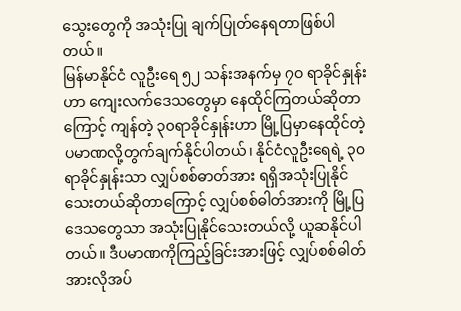သွေးတွေကို အသုံးပြု ချက်ပြုတ်နေရတာဖြစ်ပါတယ်။
မြန်မာနိုင်ငံ လူဦးရေ ၅၂ သန်းအနက်မှ ၇ဝ ရာခိုင်နှုန်းဟာ ကျေးလက်ဒေသတွေမှာ နေထိုင်ကြတယ်ဆိုတာကြောင့် ကျန်တဲ့ ၃၀ရာခိုင်နှုန်းဟာ မြို့ပြမှာနေထိုင်တဲ့ပမာဏလို့တွက်ချက်နိုင်ပါတယ်၊ နိုင်ငံလူဦးရေရဲ့ ၃၀ရာခိုင်နှုန်းသာ လျှပ်စစ်ဓာတ်အား ရရှိအသုံးပြုနိုင်သေးတယ်ဆိုတာကြောင့် လျှပ်စစ်ဓါတ်အားကို မြို့ပြဒေသတွေသာ အသုံးပြုနိုင်သေးတယ်လို့ ယူဆနိုင်ပါတယ်။ ဒီပမာဏကိုကြည့်ခြင်းအားဖြင့် လျှပ်စစ်ဓါတ်အားလိုအပ်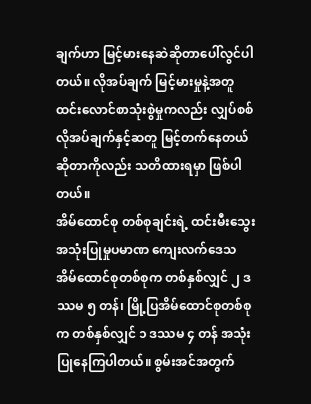ချက်ဟာ မြင့်မားနေဆဲဆိုတာပေါ်လွင်ပါတယ်။ လိုအပ်ချက် မြင့်မားမှုနဲ့အတူ ထင်းလောင်စာသုံးစွဲမှုကလည်း လျှပ်စစ်လိုအပ်ချက်နှင့်ဆတူ မြင့်တက်နေတယ်ဆိုတာကိုလည်း သတိထားရမှာ ဖြစ်ပါတယ်။
အိမ်ထောင်စု တစ်စုချင်းရဲ့ ထင်းမီးသွေးအသုံးပြုမှုပမာဏ ကျေးလက်ဒေသအိမ်ထောင်စုတစ်စုက တစ်နှစ်လျှင် ၂ ဒဿမ ၅ တန်၊ မြို့ပြအိမ်ထောင်စုတစ်စုက တစ်နှစ်လျှင် ၁ ဒဿမ ၄ တန် အသုံးပြုနေကြပါတယ်။ စွမ်းအင်အတွက်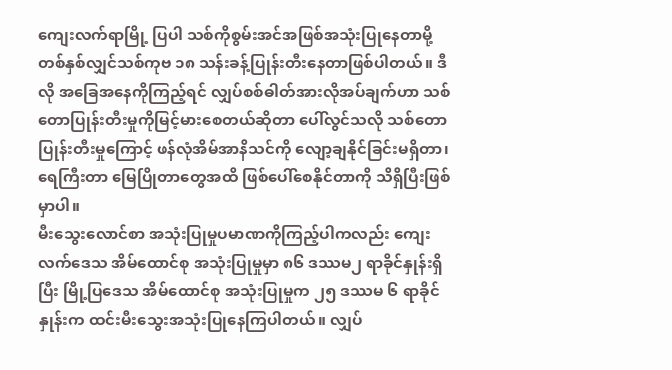ကျေးလက်ရာမြို့ ပြပါ သစ်ကိုစွမ်းအင်အဖြစ်အသုံးပြုနေတာမို့ တစ်နှစ်လျှင်သစ်ကုဗ ၁၈ သန်းခန့်ပြုန်းတီးနေတာဖြစ်ပါတယ်။ ဒီလို အခြေအနေကိုကြည့်ရင် လျှပ်စစ်ဓါတ်အားလိုအပ်ချက်ဟာ သစ်တောပြုန်းတီးမှုကိုမြင့်မားစေတယ်ဆိုတာ ပေါ်လွင်သလို သစ်တောပြုန်းတီးမှုကြောင့် ဖန်လုံအိမ်အာနိသင်ကို လျော့ချနိုင်ခြင်းမရှိတာ၊ ရေကြီးတာ မြေပြိုတာတွေအထိ ဖြစ်ပေါ်စေနိုင်တာကို သိရှိပြီးဖြစ်မှာပါ။
မီးသွေးလောင်စာ အသုံးပြုမှုပမာဏကိုကြည့်ပါကလည်း ကျေးလက်ဒေသ အိမ်ထောင်စု အသုံးပြုမှုမှာ ၈၆ ဒဿမ၂ ရာခိုင်နှုန်းရှိပြီး မြို့ပြဒေသ အိမ်ထောင်စု အသုံးပြုမှုက ၂၅ ဒဿမ ၆ ရာခိုင်နှုန်းက ထင်းမီးသွေးအသုံးပြုနေကြပါတယ်။ လျှပ်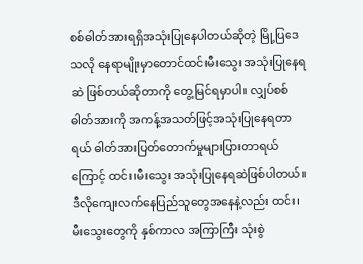စစ်ဓါတ်အားရရှိအသုံးပြုနေပါတယ်ဆိုတဲ့ မြို့ပြဒေသလို နေရာမျိုးမှာတောင်ထင်းမီးသွေး အသုံးပြုနေရဆဲ ဖြစ်တယ်ဆိုတာကို တွေ့မြင်ရမှာပါ။ လျှပ်စစ်ဓါတ်အားကို အကန့်အသတ်ဖြင့်အသုံးပြုနေရတာရယ် ဓါတ်အားပြတ်တောက်မှုများပြားတာရယ်ကြောင့် ထင်း၊မီးသွေး အသုံးပြုနေရဆဲဖြစ်ပါတယ်။
ဒီလိုကျေးလက်နေပြည်သူတွေအနေနဲ့လည်း ထင်း၊ မီးသွေးတွေကို နှစ်ကာလ အကြာကြီး သုံးစွဲ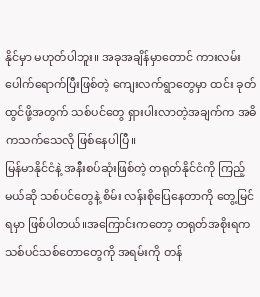နိုင်မှာ မဟုတ်ပါဘူး။ အခုအချိန်မှာတောင် ကားလမ်း ပေါက်ရောက်ပြီးဖြစ်တဲ့ ကျေးလက်ရွာတွေမှာ ထင်း ခုတ်ထွင်ဖို့အတွက် သစ်ပင်တွေ ရှားပါးလာတဲ့အချက်က အဓိကသက်သေလို ဖြစ်နေပါပြီ။
မြန်မာနိုင်ငံနဲ့ အနီးစပ်ဆုံးဖြစ်တဲ့ တရုတ်နိုင်ငံကို ကြည့်မယ်ဆို သစ်ပင်တွေနဲ့ စိမ်း လန်းစိုပြေနေတာကို တွေ့မြင်ရမှာ ဖြစ်ပါတယ်။အကြောင်းကတော့ တရုတ်အစိုးရက သစ်ပင်သစ်တောတွေကို အရမ်းကို တန်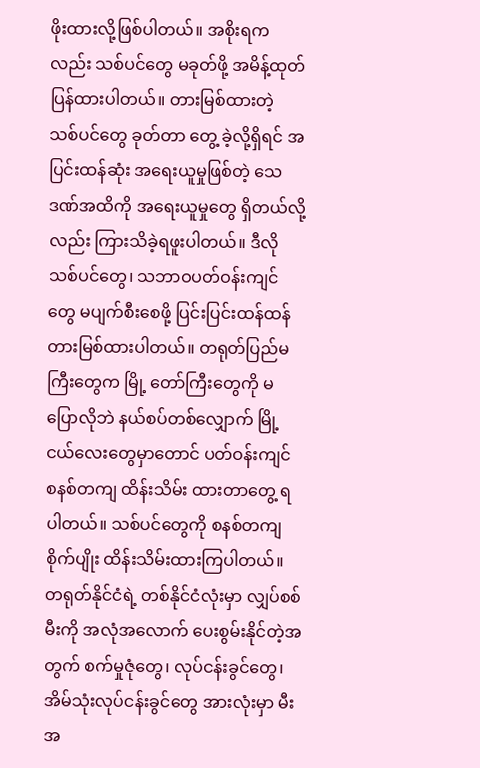ဖိုးထားလို့ဖြစ်ပါတယ်။ အစိုးရကလည်း သစ်ပင်တွေ မခုတ်ဖို့ အမိန့်ထုတ်ပြန်ထားပါတယ်။ တားမြစ်ထားတဲ့ သစ်ပင်တွေ ခုတ်တာ တွေ့ ခဲ့လို့ရှိရင် အပြင်းထန်ဆုံး အရေးယူမှုဖြစ်တဲ့ သေဒဏ်အထိကို အရေးယူမှုတွေ ရှိတယ်လို့လည်း ကြားသိခဲ့ရဖူးပါတယ်။ ဒီလို သစ်ပင်တွေ၊ သဘာဝပတ်ဝန်းကျင်တွေ မပျက်စီးစေဖို့ ပြင်းပြင်းထန်ထန် တားမြစ်ထားပါတယ်။ တရုတ်ပြည်မကြီးတွေက မြို့ တော်ကြီးတွေကို မပြောလိုဘဲ နယ်စပ်တစ်လျှောက် မြို့ ငယ်လေးတွေမှာတောင် ပတ်ဝန်းကျင် စနစ်တကျ ထိန်းသိမ်း ထားတာတွေ့ ရပါတယ်။ သစ်ပင်တွေကို စနစ်တကျ စိုက်ပျိုး ထိန်းသိမ်းထားကြပါတယ်။ တရုတ်နိုင်ငံရဲ့ တစ်နိုင်ငံလုံးမှာ လျှပ်စစ်မီးကို အလုံအလောက် ပေးစွမ်းနိုင်တဲ့အတွက် စက်မှုဇုံတွေ၊ လုပ်ငန်းခွင်တွေ၊ အိမ်သုံးလုပ်ငန်းခွင်တွေ အားလုံးမှာ မီးအ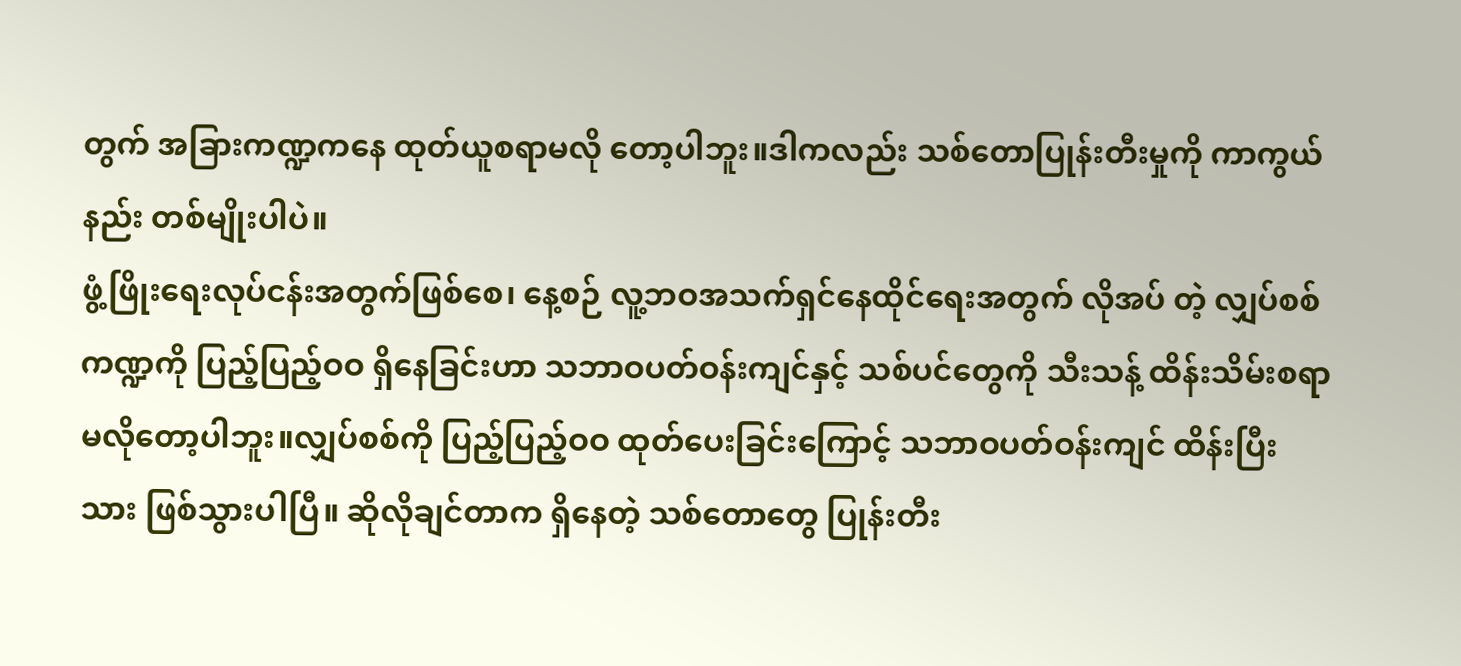တွက် အခြားကဏ္ဍကနေ ထုတ်ယူစရာမလို တော့ပါဘူး။ဒါကလည်း သစ်တောပြုန်းတီးမှုကို ကာကွယ်နည်း တစ်မျိုးပါပဲ။
ဖွံ့ဖြိုးရေးလုပ်ငန်းအတွက်ဖြစ်စေ၊ နေ့စဉ် လူ့ဘဝအသက်ရှင်နေထိုင်ရေးအတွက် လိုအပ် တဲ့ လျှပ်စစ်ကဏ္ဍကို ပြည့်ပြည့်ဝဝ ရှိနေခြင်းဟာ သဘာဝပတ်ဝန်းကျင်နှင့် သစ်ပင်တွေကို သီးသန့် ထိန်းသိမ်းစရာ မလိုတော့ပါဘူး။လျှပ်စစ်ကို ပြည့်ပြည့်ဝဝ ထုတ်ပေးခြင်းကြောင့် သဘာဝပတ်ဝန်းကျင် ထိန်းပြီးသား ဖြစ်သွားပါပြီ။ ဆိုလိုချင်တာက ရှိနေတဲ့ သစ်တောတွေ ပြုန်းတီး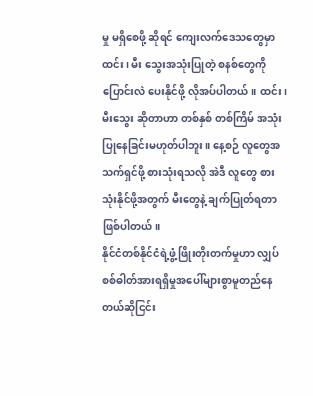မှု မရှိစေဖို့ ဆိုရင် ကျေးလက်ဒေသတွေမှာ ထင်း၊ မီး သွေးအသုံးပြုတဲ့ စနစ်တွေကို ပြောင်းလဲ ပေးနိုင်ဖို့ လိုအပ်ပါတယ်။ ထင်း၊ မီးသွေး ဆိုတာဟာ တစ်နှစ် တစ်ကြိမ် အသုံးပြုနေခြင်းမဟုတ်ပါဘူး။ နေ့စဉ် လူတွေအသက်ရှင်ဖို့ စားသုံးရသလို အဲဒီ လူတွေ စား သုံးနိုင်ဖို့အတွက် မီးတွေနဲ့ ချက်ပြုတ်ရတာဖြစ်ပါတယ်။
နိုင်ငံတစ်နိုင်ငံရဲ့ဖွံ့ဖြိုးတိုးတက်မှုဟာ လျှပ်စစ်ဓါတ်အားရရှိမှုအပေါ်များစွာမူတည်နေတယ်ဆိုငြင်း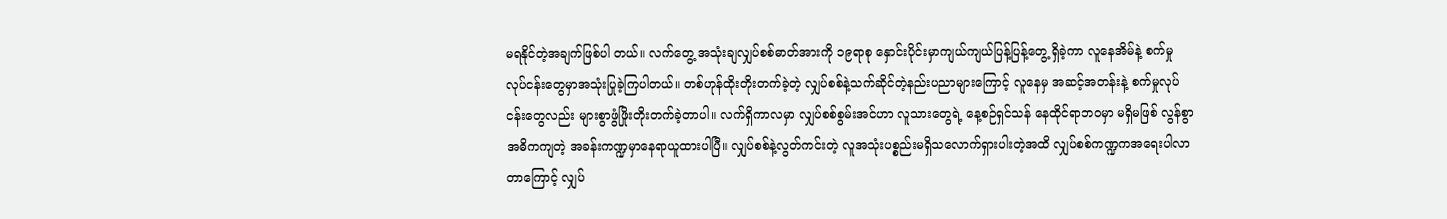မရနိုင်တဲ့အချက်ဖြစ်ပါ တယ်။ လက်တွေ့ အသုံးချလျှပ်စစ်ဓာတ်အားကို ၁၉ရာစု နှောင်းပိုင်းမှာကျယ်ကျယ်ပြန့်ပြန့်တွေ့ ရှိခဲ့ကာ လူနေအိမ်နဲ့ စက်မှု လုပ်ငန်းတွေမှာအသုံးပြုခဲ့ကြပါတယ်။ တစ်ဟုန်ထိုးတိုးတက်ခဲ့တဲ့ လျှပ်စစ်နဲ့သက်ဆိုင်တဲ့နည်းပညာများကြောင့် လူနေမှ အဆင့်အတန်းနဲ့ စက်မှုလုပ်ငန်းတွေလည်း များစွာဖွံဖြိုးတိုးတက်ခဲ့တာပါ။ လက်ရှိကာလမှာ လျှပ်စစ်စွမ်းအင်ဟာ လူသားတွေရဲ့ နေ့စဉ်ရှင်သန် နေထိုင်ရာဘဝမှာ မရှိမဖြစ် လွန်စွာ အဓိကကျတဲ့ အခန်းကဏ္ဍမှာနေရာယူထားပါပြီ။ လျှပ်စစ်နဲ့လွတ်ကင်းတဲ့ လူအသုံးပစ္စည်းမရှိသလောက်ရှားပါးတဲ့အထိ လျှပ်စစ်ကဏ္ဍကအရေးပါလာတာကြောင့် လျှပ်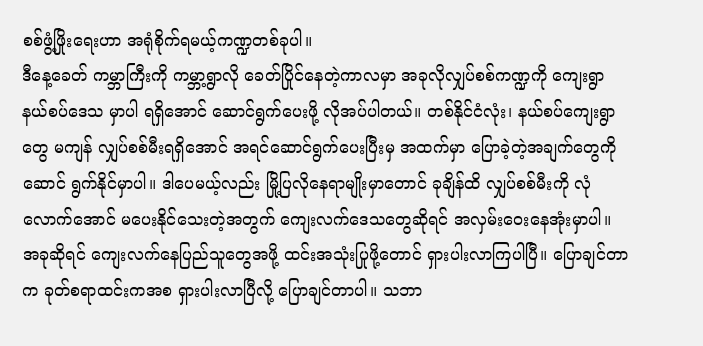စစ်ဖွံ့ဖြိုးရေးဟာ အရုံစိုက်ရမယ့်ကဏ္ဍတစ်ခုပါ။
ဒီနေ့ခေတ် ကမ္ဘာကြီးကို ကမ္ဘာ့ရွာလို ခေတ်ပြိုင်နေတဲ့ကာလမှာ အခုလိုလျှပ်စစ်ကဏ္ဍကို ကျေးရွာ နယ်စပ်ဒေသ မှာပါ ရရှိအောင် ဆောင်ရွက်ပေးဖို့ လိုအပ်ပါတယ်။ တစ်နိုင်ငံလုံး၊ နယ်စပ်ကျေးရွာတွေ မကျန် လျှပ်စစ်မီးရရှိအောင် အရင်ဆောင်ရွက်ပေးပြီးမှ အထက်မှာ ပြောခဲ့တဲ့အချက်တွေကို ဆောင် ရွက်နိုင်မှာပါ။ ဒါပေမယ့်လည်း မြို့ပြလိုနေရာမျိုးမှာတောင် ခုချိန်ထိ လျှပ်စစ်မီးကို လုံလောက်အောင် မပေးနိုင်သေးတဲ့အတွက် ကျေးလက်ဒေသတွေဆိုရင် အလှမ်းဝေးနေအုံးမှာပါ။
အခုဆိုရင် ကျေးလက်နေပြည်သူတွေအဖို့ ထင်းအသုံးပြုဖို့တောင် ရှားပါးလာကြပါပြီ။ ပြောချင်တာက ခုတ်စရာထင်းကအစ ရှားပါးလာပြီလို့ ပြောချင်တာပါ။ သဘာ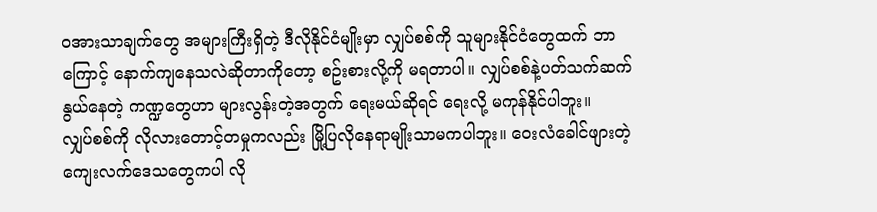ဝအားသာချက်တွေ အများကြီးရှိတဲ့ ဒီလိုနိုင်ငံမျိုးမှာ လျှပ်စစ်ကို သူများနိုင်ငံတွေထက် ဘာကြောင့် နောက်ကျနေသလဲဆိုတာကိုတော့ စဥ်းစားလို့ကို မရတာပါ။ လျှပ်စစ်နဲ့ပတ်သက်ဆက်နွယ်နေတဲ့ ကဏ္ဍတွေဟာ များလွန်းတဲ့အတွက် ရေးမယ်ဆိုရင် ရေးလို့ မကုန်နိုင်ပါဘူး။
လျှပ်စစ်ကို လိုလားတောင့်တမှုကလည်း မြို့ပြလိုနေရာမျိုးသာမကပါဘူး။ ဝေးလံခေါင်ဖျားတဲ့ ကျေးလက်ဒေသတွေကပါ လို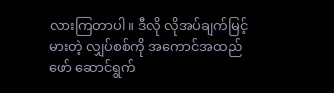လားကြတာပါ။ ဒီလို လိုအပ်ချက်မြင့်မားတဲ့ လျှပ်စစ်ကို အကောင်အထည်ဖော် ဆောင်ရွက်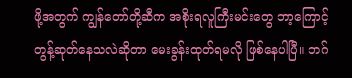ဖို့အတွက် ကျွန်တော်တို့ဆီက အစိုးရလူကြီးမင်းတွေ ဘာ့ကြောင့် တွန့်ဆုတ်နေသလဲဆိုတာ မေးခွန်းထုတ်ရမလို ဖြစ်နေပါပြီ။ ဘဂ်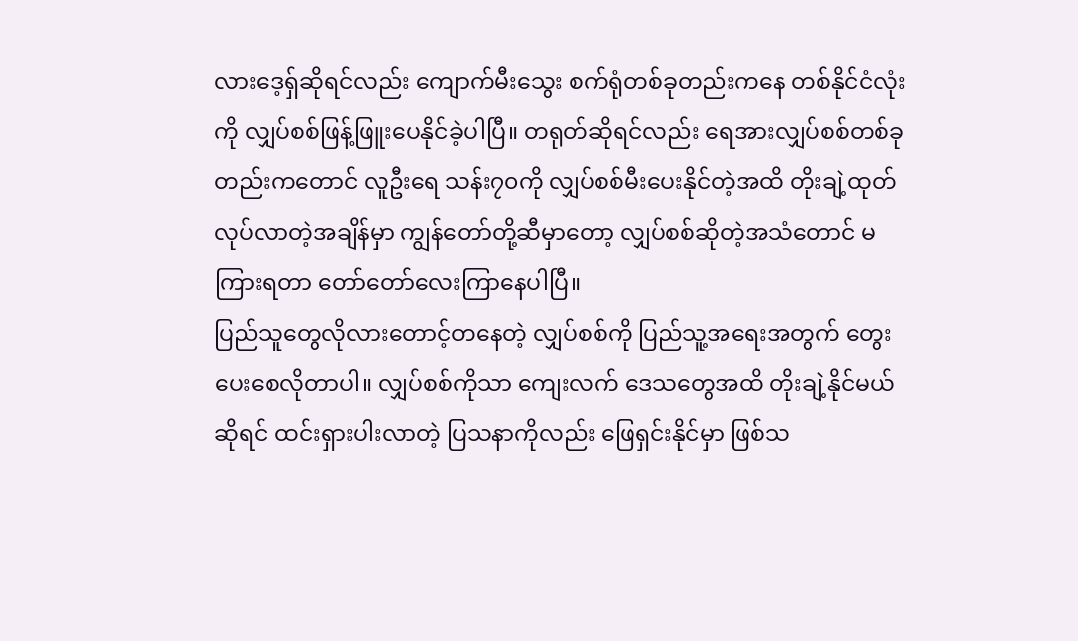လားဒေ့ရှ်ဆိုရင်လည်း ကျောက်မီးသွေး စက်ရုံတစ်ခုတည်းကနေ တစ်နိုင်ငံလုံးကို လျှပ်စစ်ဖြန့်ဖြူးပေနိုင်ခဲ့ပါပြီ။ တရုတ်ဆိုရင်လည်း ရေအားလျှပ်စစ်တစ်ခုတည်းကတောင် လူဦးရေ သန်း၇၀ကို လျှပ်စစ်မီးပေးနိုင်တဲ့အထိ တိုးချဲ့ထုတ်လုပ်လာတဲ့အချိန်မှာ ကျွန်တော်တို့ဆီမှာတော့ လျှပ်စစ်ဆိုတဲ့အသံတောင် မကြားရတာ တော်တော်လေးကြာနေပါပြီ။
ပြည်သူတွေလိုလားတောင့်တနေတဲ့ လျှပ်စစ်ကို ပြည်သူ့အရေးအတွက် တွေးပေးစေလိုတာပါ။ လျှပ်စစ်ကိုသာ ကျေးလက် ဒေသတွေအထိ တိုးချဲ့နိုင်မယ်ဆိုရင် ထင်းရှားပါးလာတဲ့ ပြသနာကိုလည်း ဖြေရှင်းနိုင်မှာ ဖြစ်သ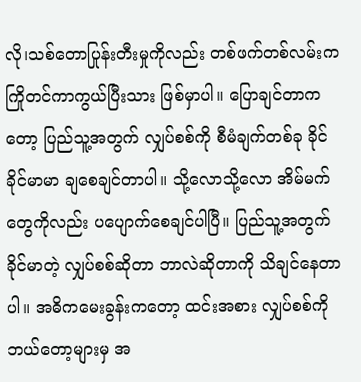လို၊သစ်တောပြုန်းတီးမှုကိုလည်း တစ်ဖက်တစ်လမ်းက ကြိုတင်ကာကွယ်ပြီးသား ဖြစ်မှာပါ။ ပြောချင်တာကတော့ ပြည်သူ့အတွက် လျှပ်စစ်ကို စီမံချက်တစ်ခု ခိုင်ခိုင်မာမာ ချစေချင်တာပါ။ သို့လောသို့လော အိမ်မက်တွေကိုလည်း ပပျောက်စေချင်ပါပြီ။ ပြည်သူ့အတွက် ခိုင်မာတဲ့ လျှပ်စစ်ဆိုတာ ဘာလဲဆိုတာကို သိချင်နေတာပါ။ အဓိကမေးခွန်းကတော့ ထင်းအစား လျှပ်စစ်ကို ဘယ်တော့များမှ အ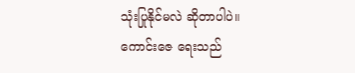သုံးပြုနိုင်မလဲ ဆိုတာပါပဲ။
ကောင်းဇေ ရေးသည်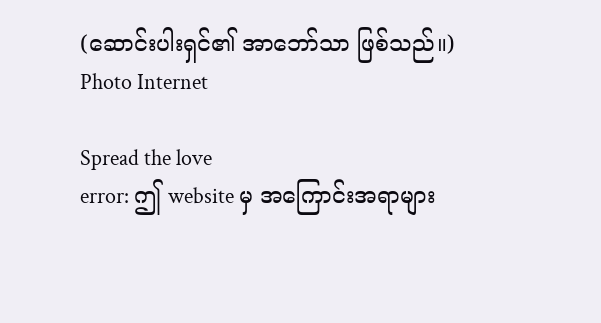(ဆောင်းပါးရှင်၏ အာဘော်သာ ဖြစ်သည်။)
Photo Internet

Spread the love
error: ဤ website မှ အကြောင်းအရာများ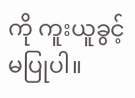ကို ကူးယူခွင့်မပြုပါ။